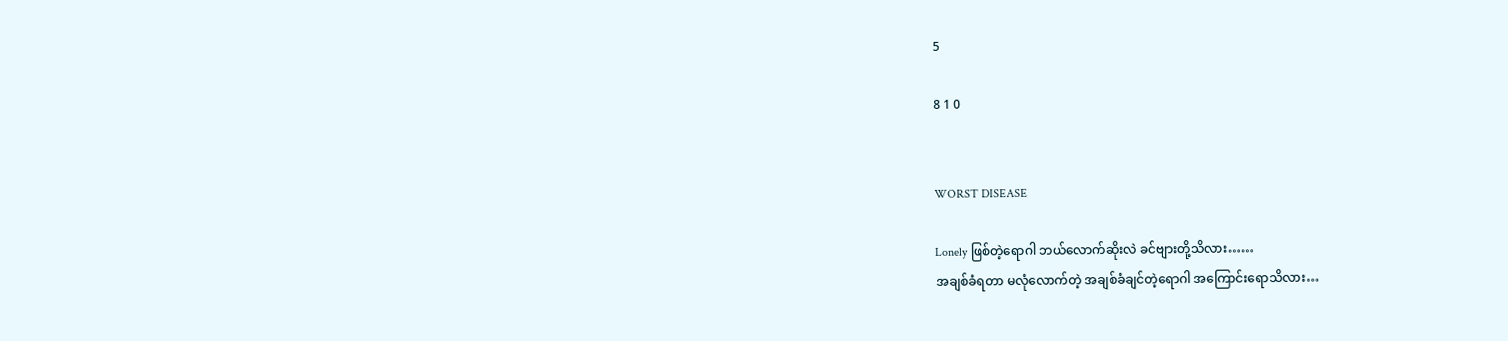5

8 1 0


WORST DISEASE

Lonely ဖြစ်တဲ့ရောဂါ ဘယ်လောက်ဆိုးလဲ ခင်ဗျားတို့သိလား……
အချစ်ခံရတာ မလုံလောက်တဲ့ အချစ်ခံချင်တဲ့ရောဂါ အကြောင်းရောသိလား…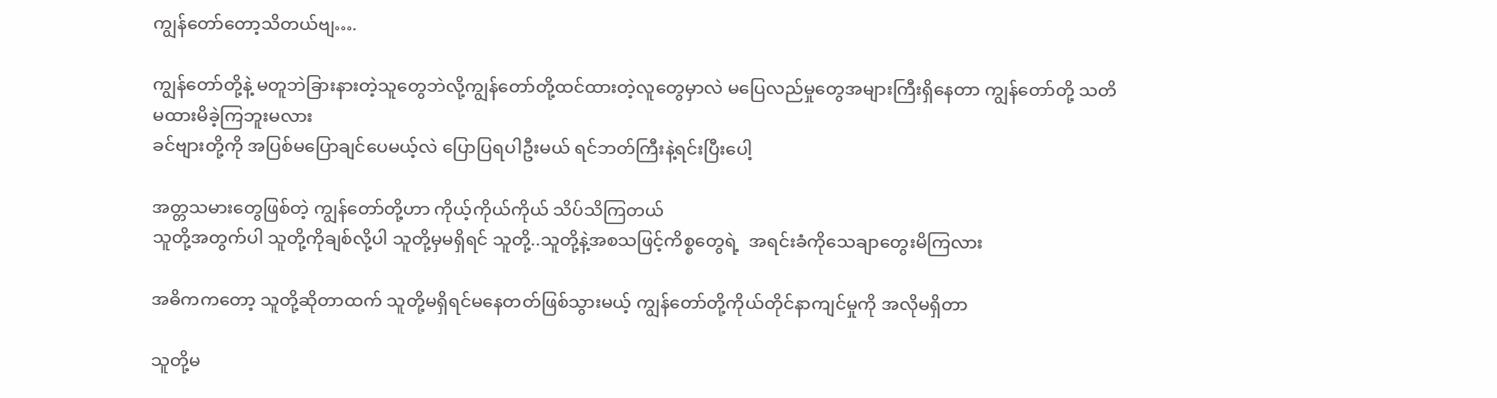ကျွန်တော်တော့သိတယ်ဗျ….

ကျွန်တော်တို့နဲ့ မတူဘဲခြားနားတဲ့သူတွေဘဲလို့ကျွန်တော်တို့ထင်ထားတဲ့လူတွေမှာလဲ မပြေလည်မှုတွေအများကြီးရှိနေတာ ကျွန်တော်တို့ သတိမထားမိခဲ့ကြဘူးမလား
ခင်ဗျားတို့ကို အပြစ်မပြောချင်ပေမယ့်လဲ ပြောပြရပါဦးမယ် ရင်ဘတ်ကြီးနဲ့ရင်းပြီးပေါ့

အတ္တသမားတွေဖြစ်တဲ့ ကျွန်တော်တို့ဟာ ကိုယ့်ကိုယ်ကိုယ် သိပ်သိကြတယ်
သူတို့အတွက်ပါ သူတို့ကိုချစ်လို့ပါ သူတို့မှမရှိရင် သူတို့..သူတို့နဲ့အစသဖြင့်ကိစ္စတွေရဲ့  အရင်းခံကိုသေချာတွေးမိကြလား

အဓိကကတော့ သူတို့ဆိုတာထက် သူတို့မရှိရင်မနေတတ်ဖြစ်သွားမယ့် ကျွန်တော်တို့ကိုယ်တိုင်နာကျင်မှုကို အလိုမရှိတာ

သူတို့မ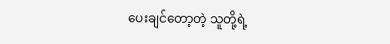ပေးချင်တော့တဲ့ သူတို့ရဲ့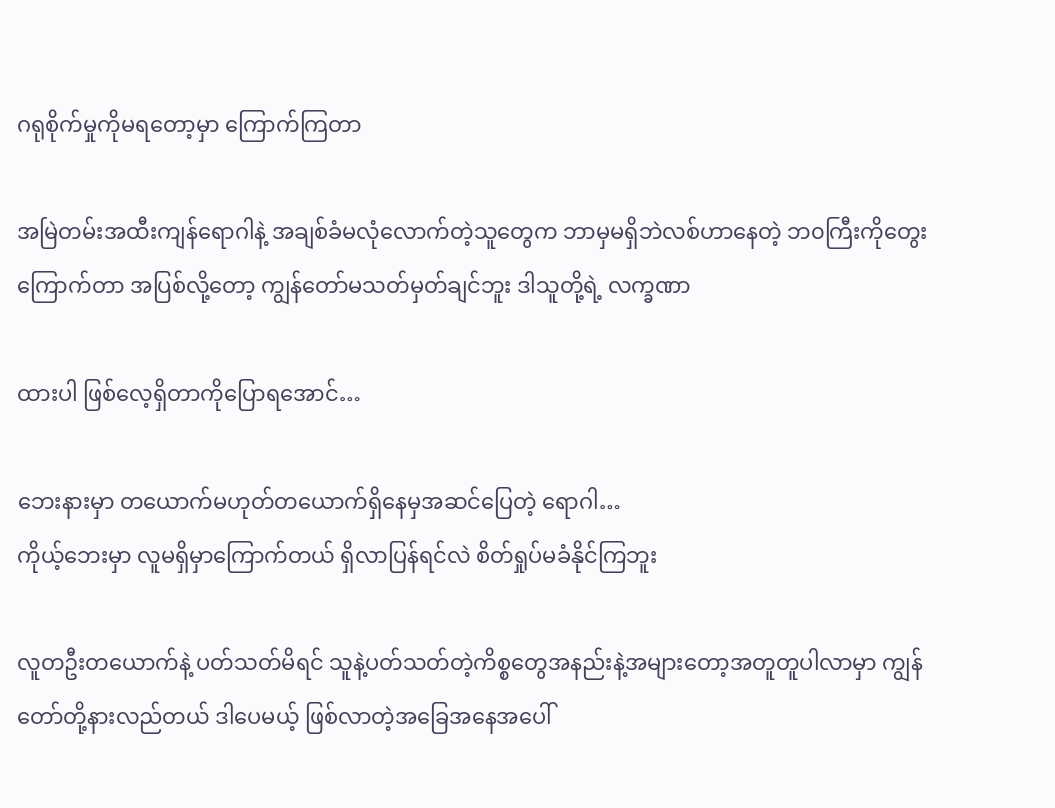ဂရုစိုက်မှုကိုမရတော့မှာ ကြောက်ကြတာ

အမြဲတမ်းအထီးကျန်ရောဂါနဲ့ အချစ်ခံမလုံလောက်တဲ့သူတွေက ဘာမှမရှိဘဲလစ်ဟာနေတဲ့ ဘ၀ကြီးကိုတွေးကြောက်တာ အပြစ်လို့တော့ ကျွန်တော်မသတ်မှတ်ချင်ဘူး ဒါသူတို့ရဲ့ လက္ခဏာ

ထားပါ ဖြစ်လေ့ရှိတာကိုပြောရအောင်…

ဘေးနားမှာ တယောက်မဟုတ်တယောက်ရှိနေမှအဆင်ပြေတဲ့ ရောဂါ…
ကိုယ့်ဘေးမှာ လူမရှိမှာကြောက်တယ် ရှိလာပြန်ရင်လဲ စိတ်ရှုပ်မခံနိုင်ကြဘူး

လူတဦးတယောက်နဲ့ ပတ်သတ်မိရင် သူနဲ့ပတ်သတ်တဲ့ကိစ္စတွေအနည်းနဲ့အများတော့အတူတူပါလာမှာ ကျွန်တော်တို့နားလည်တယ် ဒါပေမယ့် ဖြစ်လာတဲ့အခြေအနေအပေါ်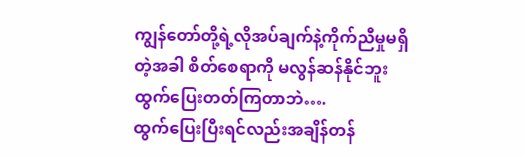ကျွန်တော်တို့ရဲ့လိုအပ်ချက်နဲ့ကိုက်ညီမှုမရှိတဲ့အခါ စိတ်စေရာကို မလွန်ဆန်နိုင်ဘူး ထွက်ပြေးတတ်ကြတာဘဲ….
ထွက်ပြေးပြီးရင်လည်းအချိန်တန်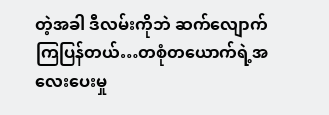တဲ့အခါ ဒီလမ်းကိုဘဲ ဆက်လျောက်ကြပြန်တယ်…တစုံတယောက်ရဲ့အလေးပေးမှု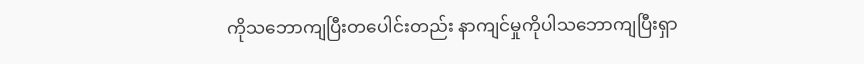ကိုသဘောကျပြီးတပေါင်းတည်း နာကျင်မှုကိုပါသဘောကျပြီးရှာ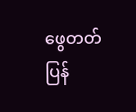ဖွေတတ်ပြန်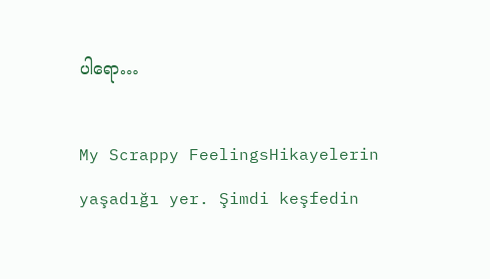ပါရော…

My Scrappy FeelingsHikayelerin yaşadığı yer. Şimdi keşfedin